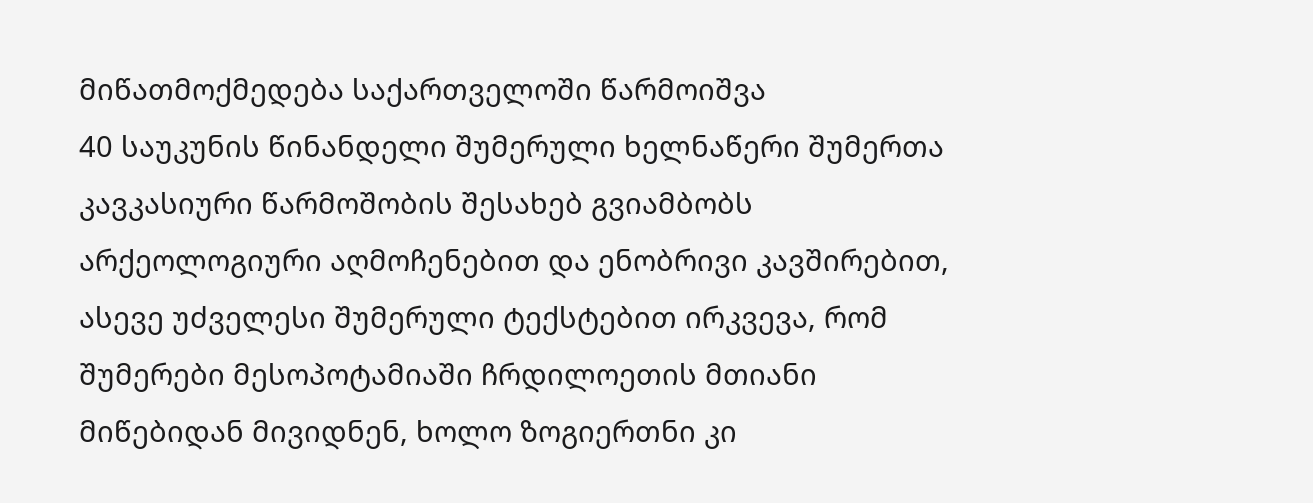მიწათმოქმედება საქართველოში წარმოიშვა
40 საუკუნის წინანდელი შუმერული ხელნაწერი შუმერთა კავკასიური წარმოშობის შესახებ გვიამბობს
არქეოლოგიური აღმოჩენებით და ენობრივი კავშირებით, ასევე უძველესი შუმერული ტექსტებით ირკვევა, რომ შუმერები მესოპოტამიაში ჩრდილოეთის მთიანი მიწებიდან მივიდნენ, ხოლო ზოგიერთნი კი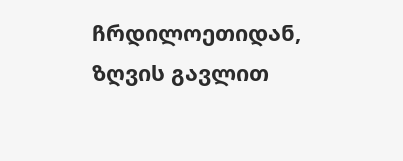ჩრდილოეთიდან, ზღვის გავლით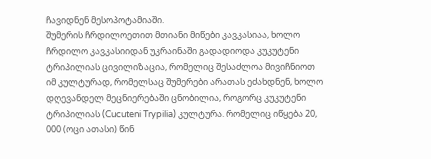ჩავიდნენ მესოპოტამიაში.
შუმერის ჩრდილოეთით მთიანი მიწები კავკასიაა, ხოლო ჩრდილო კავკასიიდან უკრაინაში გადადიოდა კუკუტენი ტრიპილიას ცივილიზაცია, რომელიც შესაძლოა მივიჩნიოთ იმ კულტურად, რომელსაც შუმერები არათას ეძახდნენ, ხოლო დღევანდელ მეცნიერებაში ცნობილია, როგორც კუკუტენი ტრიპილიას (Cucuteni Trypilia) კულტურა. რომელიც იწყება 20, 000 (ოცი ათასი) წინ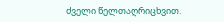ძველი წელთაღრიცხვით.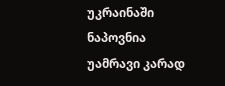უკრაინაში ნაპოვნია უამრავი კარად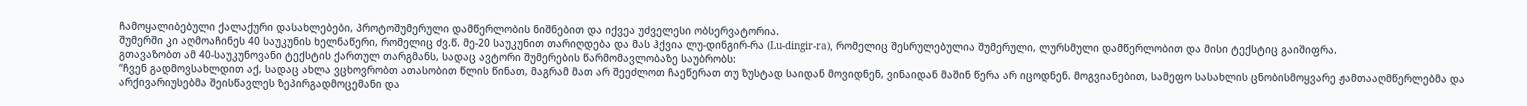ჩამოყალიბებული ქალაქური დასახლებები, პროტოშუმერული დამწერლობის ნიშნებით და იქვეა უძველესი ობსერვატორია.
შუმერში კი აღმოაჩინეს 40 საუკუნის ხელნაწერი, რომელიც ძვ.წ. მე-20 საუკუნით თარიღდება და მას ჰქვია ლუ-დინგირ-რა (Lu-dingir-ra), რომელიც შესრულებულია შუმერული, ლურსმული დამწერლობით და მისი ტექსტიც გაიშიფრა.
გთავაზობთ ამ 40-საუკუნოვანი ტექსტის ქართულ თარგმანს, სადაც ავტორი შუმერების წარმომავლობაზე საუბრობს:
“ჩვენ გადმოვსახლდით აქ, სადაც ახლა ვცხოვრობთ ათასობით წლის წინათ, მაგრამ მათ არ შეეძლოთ ჩაეწერათ თუ ზუსტად საიდან მოვიდნენ, ვინაიდან მაშინ წერა არ იცოდნენ. მოგვიანებით, სამეფო სასახლის ცნობისმოყვარე ჟამთააღმწერლებმა და არქივარიუსებმა შეისწავლეს ზეპირგადმოცემანი და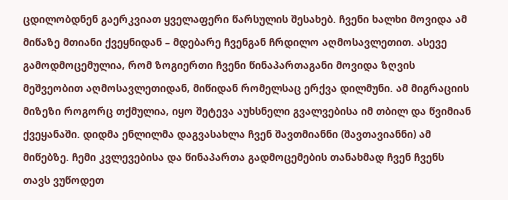ცდილობდნენ გაერკვიათ ყველაფერი წარსულის შესახებ. ჩვენი ხალხი მოვიდა ამ მიწაზე მთიანი ქვეყნიდან – მდებარე ჩვენგან ჩრდილო აღმოსავლეთით. ასევე გამოდმოცემულია, რომ ზოგიერთი ჩვენი წინაპართაგანი მოვიდა ზღვის მეშვეობით აღმოსავლეთიდან, მიწიდან რომელსაც ერქვა დილმუნი. ამ მიგრაციის მიზეზი როგორც თქმულია, იყო შეტევა აუხსნელი გვალვებისა იმ თბილ და წვიმიან ქვეყანაში. დიდმა ენლილმა დაგვასახლა ჩვენ შავთმიანნი (შავთავიანნი) ამ მიწებზე. ჩემი კვლევებისა და წინაპართა გადმოცემების თანახმად ჩვენ ჩვენს თავს ვუწოდეთ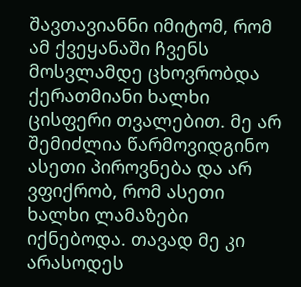შავთავიანნი იმიტომ, რომ ამ ქვეყანაში ჩვენს მოსვლამდე ცხოვრობდა ქერათმიანი ხალხი ცისფერი თვალებით. მე არ შემიძლია წარმოვიდგინო ასეთი პიროვნება და არ ვფიქრობ, რომ ასეთი ხალხი ლამაზები იქნებოდა. თავად მე კი არასოდეს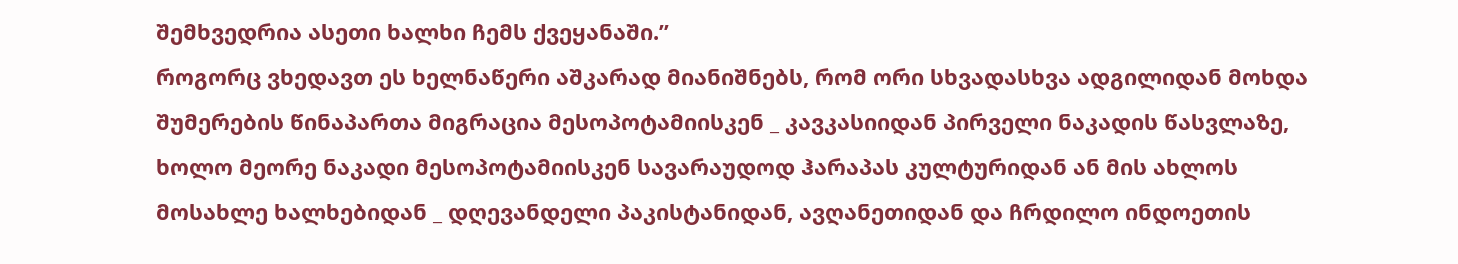შემხვედრია ასეთი ხალხი ჩემს ქვეყანაში.”
როგორც ვხედავთ ეს ხელნაწერი აშკარად მიანიშნებს, რომ ორი სხვადასხვა ადგილიდან მოხდა შუმერების წინაპართა მიგრაცია მესოპოტამიისკენ _ კავკასიიდან პირველი ნაკადის წასვლაზე, ხოლო მეორე ნაკადი მესოპოტამიისკენ სავარაუდოდ ჰარაპას კულტურიდან ან მის ახლოს მოსახლე ხალხებიდან _ დღევანდელი პაკისტანიდან, ავღანეთიდან და ჩრდილო ინდოეთის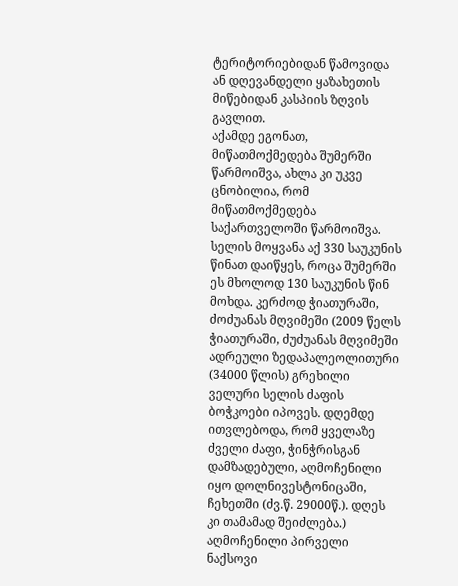ტერიტორიებიდან წამოვიდა ან დღევანდელი ყაზახეთის მიწებიდან კასპიის ზღვის გავლით.
აქამდე ეგონათ, მიწათმოქმედება შუმერში წარმოიშვა, ახლა კი უკვე ცნობილია, რომ მიწათმოქმედება საქართველოში წარმოიშვა. სელის მოყვანა აქ 330 საუკუნის წინათ დაიწყეს, როცა შუმერში ეს მხოლოდ 130 საუკუნის წინ მოხდა. კერძოდ ჭიათურაში, ძოძუანას მღვიმეში (2009 წელს ჭიათურაში, ძუძუანას მღვიმეში ადრეული ზედაპალეოლითური (34000 წლის) გრეხილი ველური სელის ძაფის ბოჭკოები იპოვეს. დღემდე ითვლებოდა, რომ ყველაზე ძველი ძაფი, ჭინჭრისგან დამზადებული, აღმოჩენილი იყო დოლნივესტონიცაში, ჩეხეთში (ძვ.წ. 29000წ.). დღეს კი თამამად შეიძლება.) აღმოჩენილი პირველი ნაქსოვი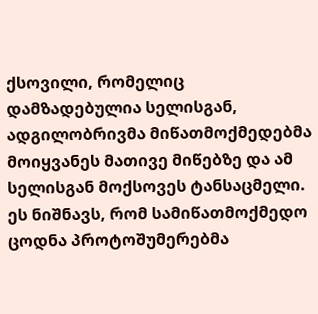ქსოვილი, რომელიც დამზადებულია სელისგან, ადგილობრივმა მიწათმოქმედებმა მოიყვანეს მათივე მიწებზე და ამ სელისგან მოქსოვეს ტანსაცმელი. ეს ნიშნავს, რომ სამიწათმოქმედო ცოდნა პროტოშუმერებმა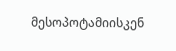მესოპოტამიისკენ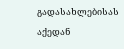გადასახლებისას აქედან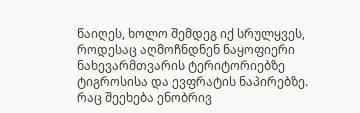წაიღეს, ხოლო შემდეგ იქ სრულყვეს, როდესაც აღმოჩნდნენ ნაყოფიერი ნახევარმთვარის ტერიტორიებზე ტიგროსისა და ევფრატის ნაპირებზე.
რაც შეეხება ენობრივ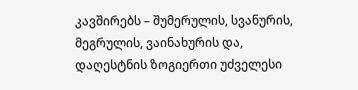კავშირებს – შუმერულის, სვანურის, მეგრულის, ვაინახურის და, დაღესტნის ზოგიერთი უძველესი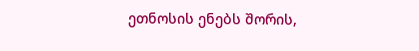ეთნოსის ენებს შორის,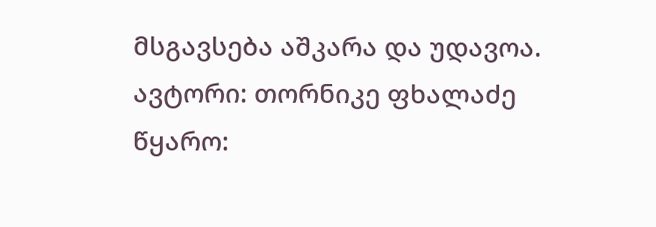მსგავსება აშკარა და უდავოა.
ავტორი: თორნიკე ფხალაძე
წყარო: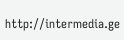http://intermedia.ge